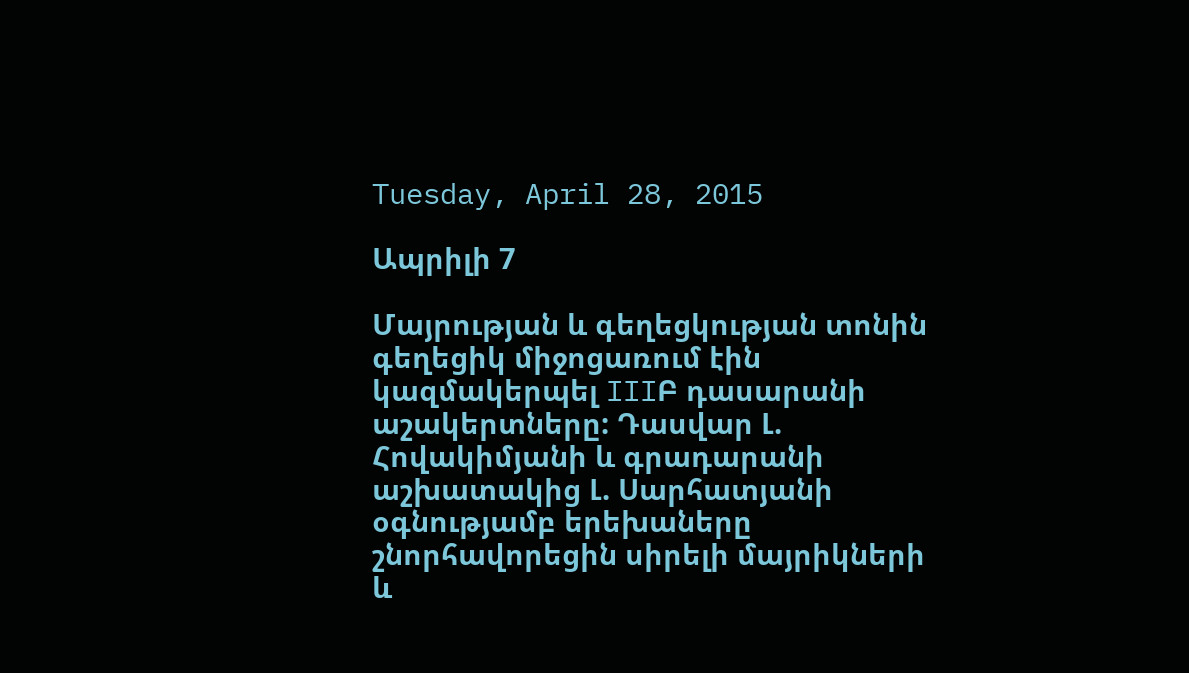Tuesday, April 28, 2015

Ապրիլի 7

Մայրության և գեղեցկության տոնին գեղեցիկ միջոցառում էին կազմակերպել IIIԲ դասարանի աշակերտները: Դասվար Լ. Հովակիմյանի և գրադարանի աշխատակից Լ. Սարհատյանի օգնությամբ երեխաները շնորհավորեցին սիրելի մայրիկների և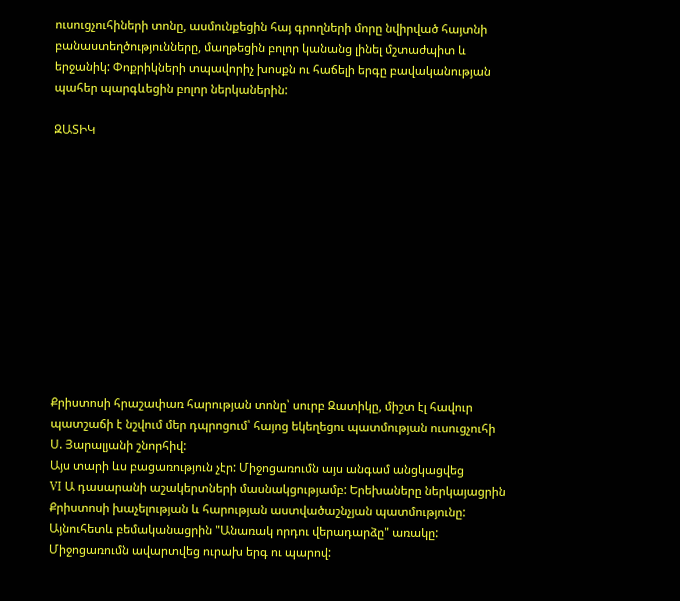ուսուցչուհիների տոնը, ասմունքեցին հայ գրողների մորը նվիրված հայտնի բանաստեղծությունները, մաղթեցին բոլոր կանանց լինել մշտաժպիտ և երջանիկ: Փոքրիկների տպավորիչ խոսքն ու հաճելի երգը բավականության պահեր պարգևեցին բոլոր ներկաներին:

ԶԱՏԻԿ












Քրիստոսի հրաշափառ հարության տոնը՝ սուրբ Զատիկը, միշտ էլ հավուր պատշաճի է նշվում մեր դպրոցում՝ հայոց եկեղեցու պատմության ուսուցչուհի Ս. Յարալյանի շնորհիվ:
Այս տարի ևս բացառություն չէր: Միջոցառումն այս անգամ անցկացվեց
VI Ա դասարանի աշակերտների մասնակցությամբ: Երեխաները ներկայացրին Քրիստոսի խաչելության և հարության աստվածաշնչյան պատմությունը: Այնուհետև բեմականացրին "Անառակ որդու վերադարձը" առակը: Միջոցառումն ավարտվեց ուրախ երգ ու պարով: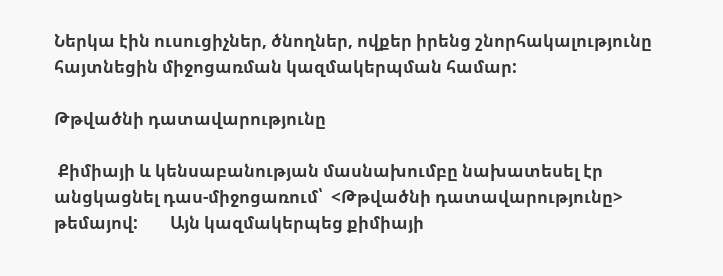Ներկա էին ուսուցիչներ, ծնողներ, ովքեր իրենց շնորհակալությունը հայտնեցին միջոցառման կազմակերպման համար:

Թթվածնի դատավարությունը

 Քիմիայի և կենսաբանության մասնախումբը նախատեսել էր անցկացնել դաս-միջոցառում՝  <Թթվածնի դատավարությունը> թեմայով:        Այն կազմակերպեց քիմիայի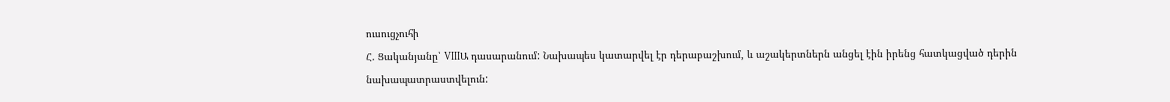ուսուցչուհի
Հ. Ցականյանը՝ VIIIԱ դասարանում: Նախապես կատարվել էր դերաբաշխում, և աշակերտներն անցել էին իրենց հատկացված դերին նախապատրաստվելուն: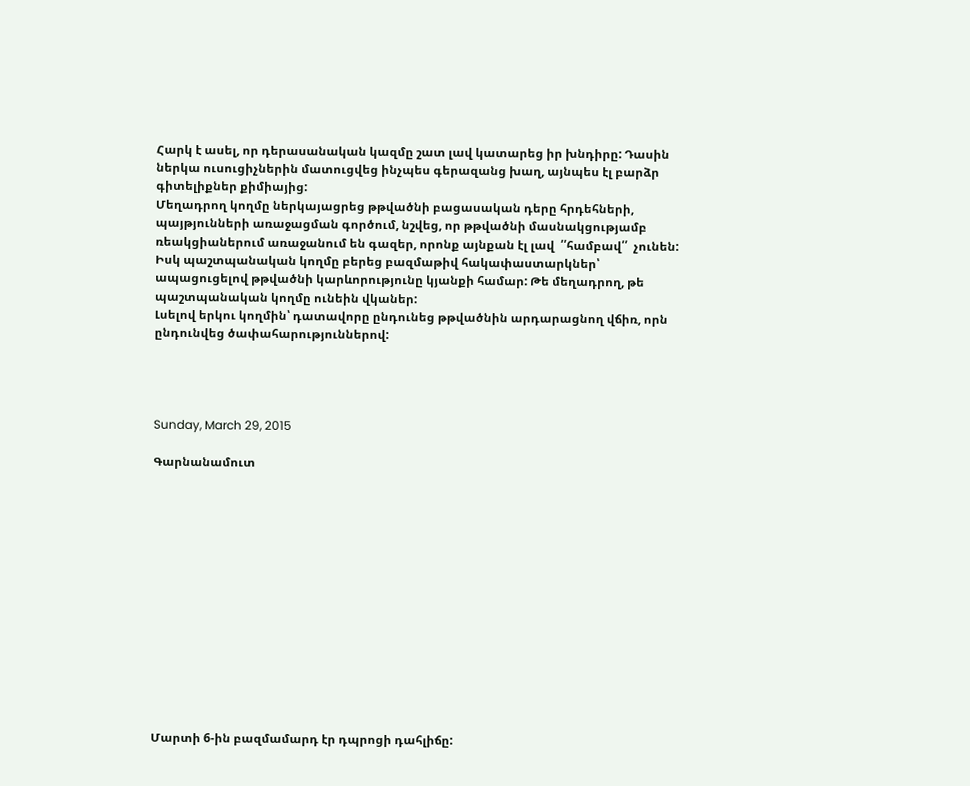Հարկ է ասել, որ դերասանական կազմը շատ լավ կատարեց իր խնդիրը: Դասին ներկա ուսուցիչներին մատուցվեց ինչպես գերազանց խաղ, այնպես էլ բարձր գիտելիքներ քիմիայից:
Մեղադրող կողմը ներկայացրեց թթվածնի բացասական դերը հրդեհների, պայթյունների առաջացման գործում, նշվեց, որ թթվածնի մասնակցությամբ ռեակցիաներում առաջանում են գազեր, որոնք այնքան էլ լավ  ՛՛համբավ՛՛  չունեն: Իսկ պաշտպանական կողմը բերեց բազմաթիվ հակափաստարկներ՝ ապացուցելով թթվածնի կարևորությունը կյանքի համար: Թե մեղադրող, թե պաշտպանական կողմը ունեին վկաներ:
Լսելով երկու կողմին՝ դատավորը ընդունեց թթվածնին արդարացնող վճիռ, որն ընդունվեց ծափահարություններով:




Sunday, March 29, 2015

Գարնանամուտ














Մարտի 6-ին բազմամարդ էր դպրոցի դահլիճը: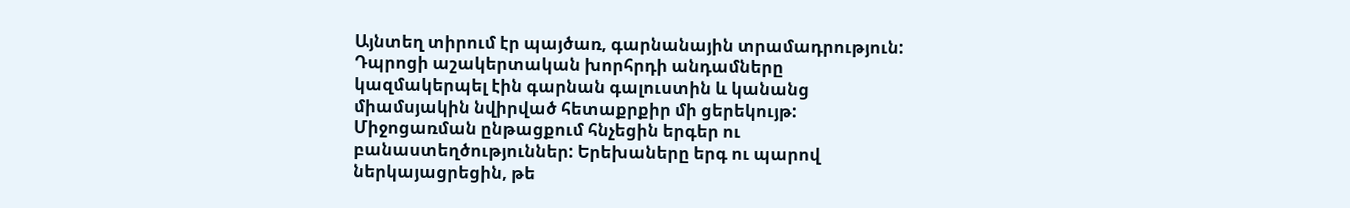Այնտեղ տիրում էր պայծառ, գարնանային տրամադրություն: Դպրոցի աշակերտական խորհրդի անդամները կազմակերպել էին գարնան գալուստին և կանանց միամսյակին նվիրված հետաքրքիր մի ցերեկույթ: Միջոցառման ընթացքում հնչեցին երգեր ու բանաստեղծություններ: Երեխաները երգ ու պարով ներկայացրեցին, թե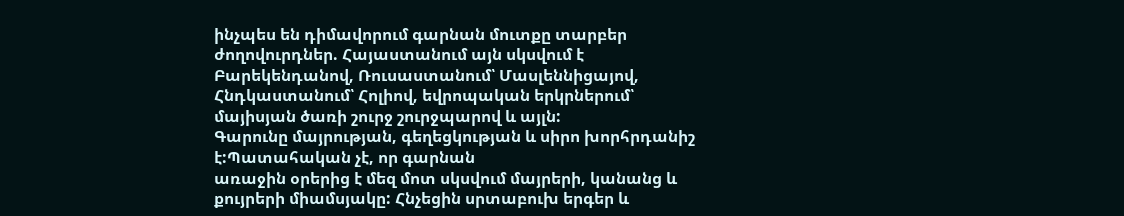ինչպես են դիմավորում գարնան մուտքը տարբեր ժողովուրդներ. Հայաստանում այն սկսվում է Բարեկենդանով, Ռուսաստանում՝ Մասլեննիցայով, Հնդկաստանում՝ Հոլիով, եվրոպական երկրներում՝ մայիսյան ծառի շուրջ շուրջպարով և այլն:
Գարունը մայրության, գեղեցկության և սիրո խորհրդանիշ է:Պատահական չէ, որ գարնան
առաջին օրերից է մեզ մոտ սկսվում մայրերի, կանանց և քույրերի միամսյակը: Հնչեցին սրտաբուխ երգեր և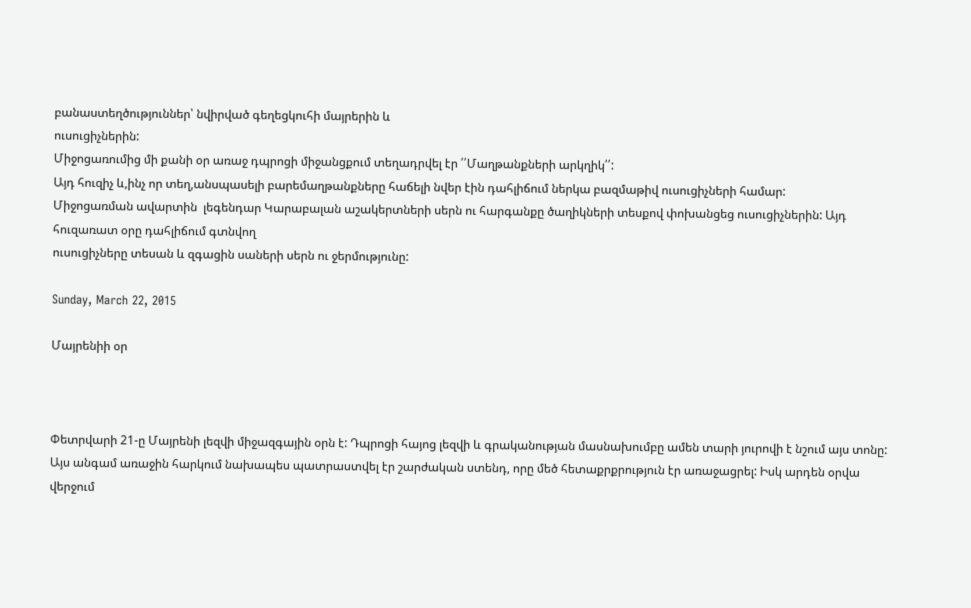բանաստեղծություններ՝ նվիրված գեղեցկուհի մայրերին և
ուսուցիչներին:
Միջոցառումից մի քանի օր առաջ դպրոցի միջանցքում տեղադրվել էր ՛՛Մաղթանքների արկղիկ՛՛:
Այդ հուզիչ և,ինչ որ տեղ,անսպասելի բարեմաղթանքները հաճելի նվեր էին դահլիճում ներկա բազմաթիվ ուսուցիչների համար:
Միջոցառման ավարտին  լեգենդար Կարաբալան աշակերտների սերն ու հարգանքը ծաղիկների տեսքով փոխանցեց ուսուցիչներին: Այդ հուզառատ օրը դահլիճում գտնվող
ուսուցիչները տեսան և զգացին սաների սերն ու ջերմությունը:

Sunday, March 22, 2015

Մայրենիի օր



Փետրվարի 21-ը Մայրենի լեզվի միջազգային օրն է: Դպրոցի հայոց լեզվի և գրականության մասնախումբը ամեն տարի յուրովի է նշում այս տոնը: Այս անգամ առաջին հարկում նախապես պատրաստվել էր շարժական ստենդ, որը մեծ հետաքրքրություն էր առաջացրել: Իսկ արդեն օրվա վերջում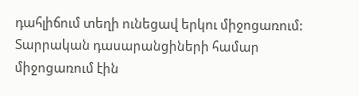դահլիճում տեղի ունեցավ երկու միջոցառում: Տարրական դասարանցիների համար միջոցառում էին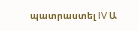պատրաստել IV Ա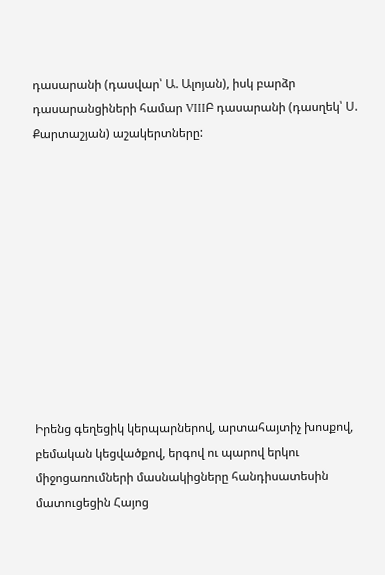դասարանի (դասվար՝ Ա. Ալոյան), իսկ բարձր դասարանցիների համար VIIIԲ դասարանի (դասղեկ՝ Ս. Քարտաշյան) աշակերտները:











Իրենց գեղեցիկ կերպարներով, արտահայտիչ խոսքով, բեմական կեցվածքով, երգով ու պարով երկու միջոցառումների մասնակիցները հանդիսատեսին մատուցեցին Հայոց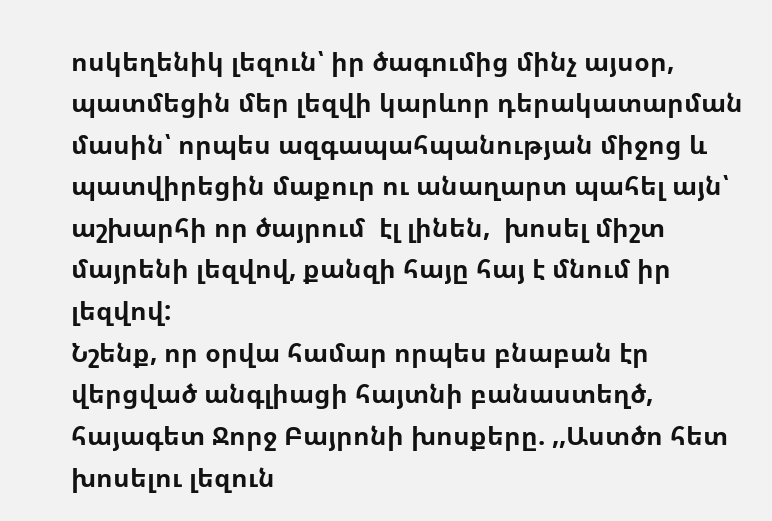ոսկեղենիկ լեզուն՝ իր ծագումից մինչ այսօր, պատմեցին մեր լեզվի կարևոր դերակատարման մասին՝ որպես ազգապահպանության միջոց և պատվիրեցին մաքուր ու անաղարտ պահել այն՝  աշխարհի որ ծայրում  էլ լինեն,  խոսել միշտ մայրենի լեզվով, քանզի հայը հայ է մնում իր լեզվով:
Նշենք, որ օրվա համար որպես բնաբան էր վերցված անգլիացի հայտնի բանաստեղծ, հայագետ Ջորջ Բայրոնի խոսքերը. ,,Աստծո հետ խոսելու լեզուն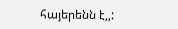հայերենն է,,: